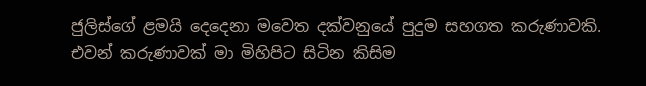ජුලිස්ගේ ළමයි දෙදෙනා මවෙත දක්වනුයේ පුදුම සහගත කරුණාවකි. එවන් කරුණාවක් මා මිහිපිට සිටින කිසිම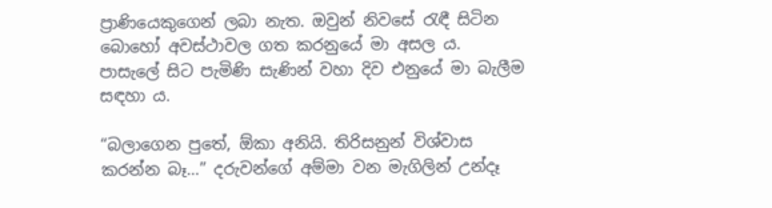ප්‍රාණියෙකුගෙන් ලබා නැත. ඔවුන් නිවසේ රැඳී සිටින බොහෝ අවස්ථාවල ගත කරනුයේ මා අසල ය. පාසැලේ සිට පැමිණි සැණින් වහා දිව එනුයේ මා බැලීම සඳහා ය.

“බලාගෙන පුතේ, ඕකා අනියි. තිරිසනුන් විශ්වාස කරන්න බෑ…” දරුවන්ගේ අම්මා වන මැගිලින් උන්දෑ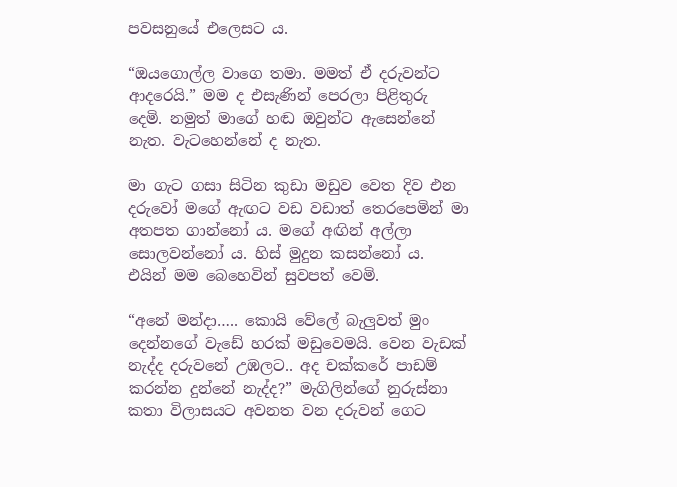පවසනුයේ එලෙසට ය.

“ඔයගොල්ල වාගෙ තමා. මමත් ඒ දරුවන්ට ආදරෙයි.” මම ද එසැණින් පෙරලා පිළිතුරු දෙමි. නමුත් මාගේ හඬ ඔවුන්ට ඇසෙන්නේ නැත. වැටහෙන්නේ ද නැත.

මා ගැට ගසා සිටින කුඩා මඩුව වෙත දිව එන දරුවෝ මගේ ඇඟට වඩ වඩාත් තෙරපෙමින් මා අතපත ගාන්නෝ ය. මගේ අඟින් අල්ලා සොලවන්නෝ ය. හිස් මුදුන කසන්නෝ ය. එයින් මම බෙහෙවින් සුවපත් වෙමි.

“අනේ මන්දා….. කොයි වේලේ බැලුවත් මුං දෙන්නගේ වැඩේ හරක් මඩුවෙමයි. වෙන වැඩක් නැද්ද දරුවනේ උඹලට.. අද චක්කරේ පාඩම් කරන්න දුන්නේ නැද්ද?” මැගිලින්ගේ නුරුස්නා කතා විලාසයට අවනත වන දරුවන් ගෙට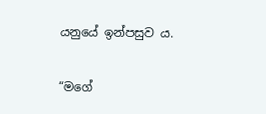යනුයේ ඉන්පසුව ය.

“මගේ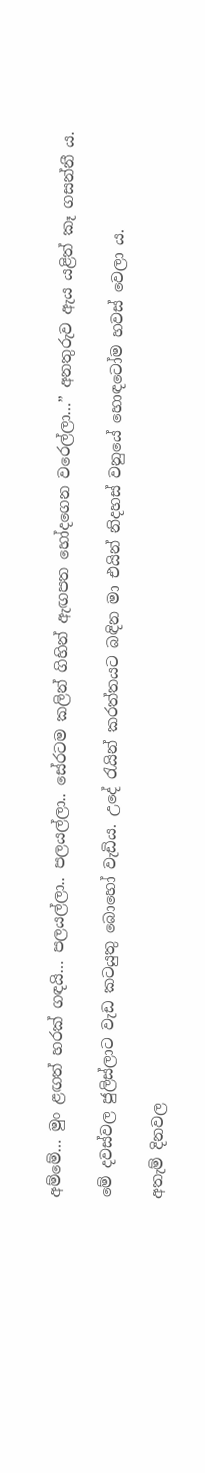අම්මේ… මුං ළඟත් හරක් ගඳයි… පලයල්ලා.. පලයල්ලා.. සේරටම කලින් ගිහින් ඇඟපත හෝදගෙන වරෙල්ලා…” අනතුරුව ඇය යළිත් කෑ ගසන්නී ය.

මේ දවස්වල ජුලිස්ලාට වැඩ කටයුතු බොහෝ වැඩිය. උදේ රැයින් කරත්තයට බඳින මා එයින් නිදහස් වනුයේ හොඳටෝම හවස් වෙලා ය.

අතැම් දිනවල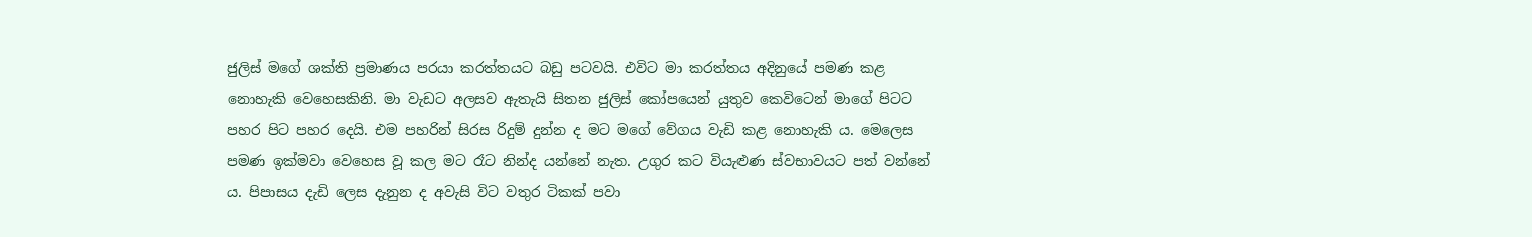ජුලිස් මගේ ශක්ති ප්‍රමාණය පරයා කරත්තයට බඩු පටවයි. එවිට මා කරත්තය අදිනුයේ පමණ කළ නොහැකි වෙහෙසකිනි. මා වැඩට අලසව ඇතැයි සිතන ජුලිස් කෝපයෙන් යුතුව කෙවිටෙන් මාගේ පිටට පහර පිට පහර දෙයි. එම පහරින් සිරස රිදුම් දුන්න ද මට මගේ වේගය වැඩි කළ නොහැකි ය. මෙලෙස පමණ ඉක්මවා වෙහෙස වූ කල මට රෑට නින්ද යන්නේ නැත. උගුර කට වියැළුණ ස්වභාවයට පත් වන්නේ ය. පිපාසය දැඩි ලෙස දැනුන ද අවැසි විට වතුර ටිකක් පවා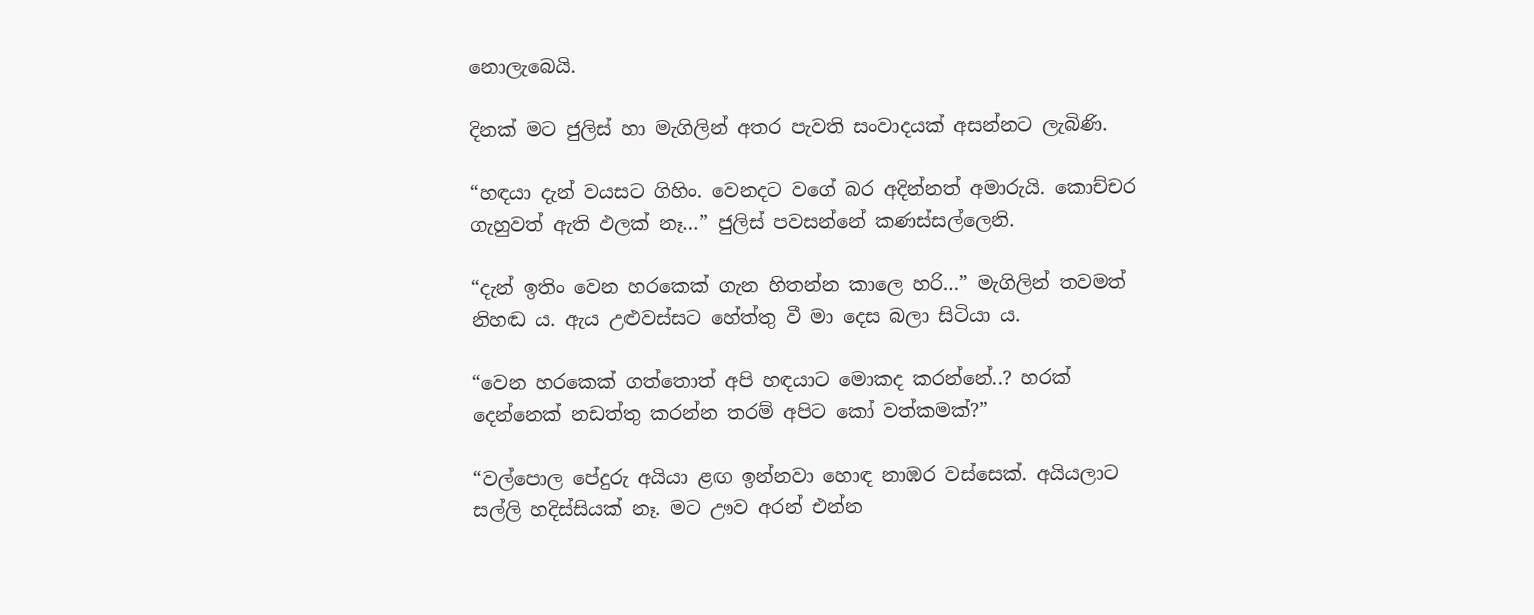නොලැබෙයි.

දිනක් මට ජුලිස් හා මැගිලින් අතර පැවති සංවාදයක් අසන්නට ලැබිණි.

“හඳයා දැන් වයසට ගිහිං. වෙනදට වගේ බර අදින්නත් අමාරුයි. කොච්චර ගැහුවත් ඇති ඵලක් නෑ…” ජුලිස් පවසන්නේ කණස්සල්ලෙනි.

“දැන් ඉතිං වෙන හරකෙක් ගැන හිතන්න කාලෙ හරි…” මැගිලින් තවමත් නිහඬ ය. ඇය උළුවස්සට හේත්තු වී මා දෙස බලා සිටියා ය.

“වෙන හරකෙක් ගත්තොත් අපි හඳයාට මොකද කරන්නේ..? හරක් දෙන්නෙක් නඩත්තු කරන්න තරම් අපිට කෝ වත්කමක්?”

“වල්පොල පේදුරු අයියා ළඟ ඉන්නවා හොඳ නාඹර වස්සෙක්. අයියලාට සල්ලි හදිස්සියක් නෑ. මට ඌව අරන් එන්න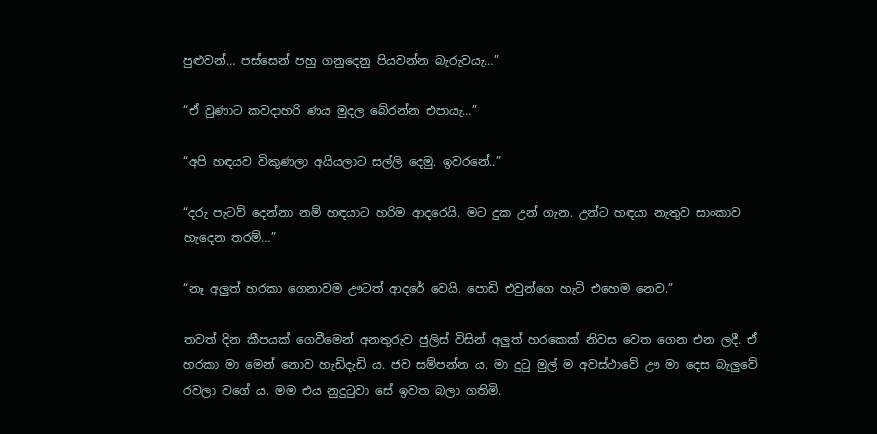පුළුවන්… පස්සෙන් පහු ගනුදෙනු පියවන්න බැරුවයැ…”

“ඒ වුණාට කවදාහරි ණය මුදල බේරන්න එපායැ…”

“අපි හඳයව විකුණලා අයියලාට සල්ලි දෙමු. ඉවරනේ..”

“දරු පැටව් දෙන්නා නම් හඳයාට හරිම ආදරෙයි. මට දුක උන් ගැන. උන්ට හඳයා නැතුව සාංකාව හැදෙන තරම්…”

“නෑ අලුත් හරකා ගෙනාවම ඌටත් ආදරේ වෙයි. පොඩි එවුන්ගෙ හැටි එහෙම නෙව.”

තවත් දින කීපයක් ගෙවීමෙන් අනතුරුව ජුලිස් විසින් අලුත් හරකෙක් නිවස වෙත ගෙන එන ලදී. ඒ හරකා මා මෙන් නොව හැඩිදැඩි ය. ජව සම්පන්න ය. මා දුටු මුල් ම අවස්ථාවේ ඌ මා දෙස බැලුවේ රවලා වගේ ය. මම එය නුදුටුවා සේ ඉවත බලා ගතිමි.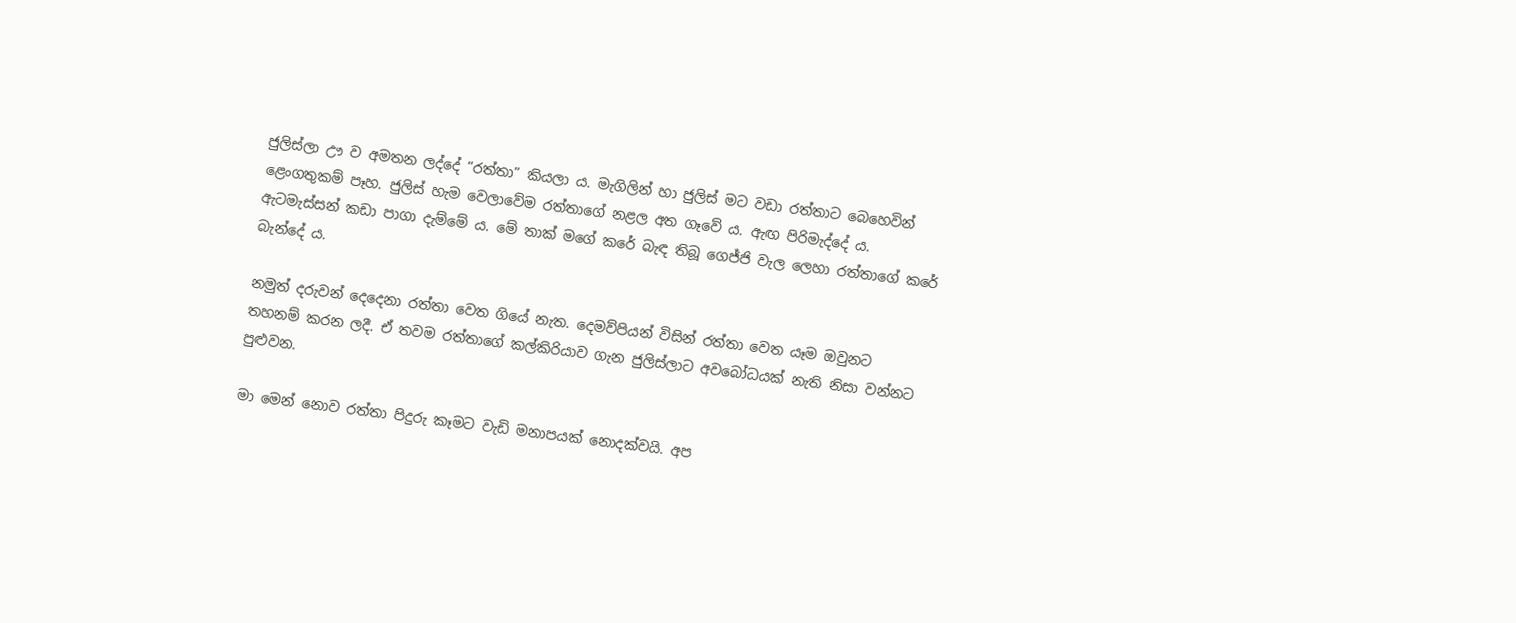ජුලිස්ලා ඌ ව අමතන ලද්දේ “රත්තා” කියලා ය. මැගිලින් හා ජුලිස් මට වඩා රත්තාට බෙහෙවින් ළෙංගතුකම් පෑහ. ජුලිස් හැම වෙලාවේම රත්තාගේ නළල අත ගෑවේ ය. ඇඟ පිරිමැද්දේ ය. ඇටමැස්සන් කඩා පාගා දැම්මේ ය. මේ තාක් මගේ කරේ බැඳ තිබූ ගෙජ්ජි වැල ලෙහා රත්තාගේ කරේ බැන්දේ ය.

නමුත් දරුවන් දෙදෙනා රත්තා වෙත ගියේ නැත. දෙමව්පියන් විසින් රත්තා වෙත යෑම ඔවුනට තහනම් කරන ලදී. ඒ තවම රත්තාගේ කල්කිරියාව ගැන ජුලිස්ලාට අවබෝධයක් නැති නිසා වන්නට පුළුවන.

මා මෙන් නොව රත්තා පිදුරු කෑමට වැඩි මනාපයක් නොදක්වයි. අප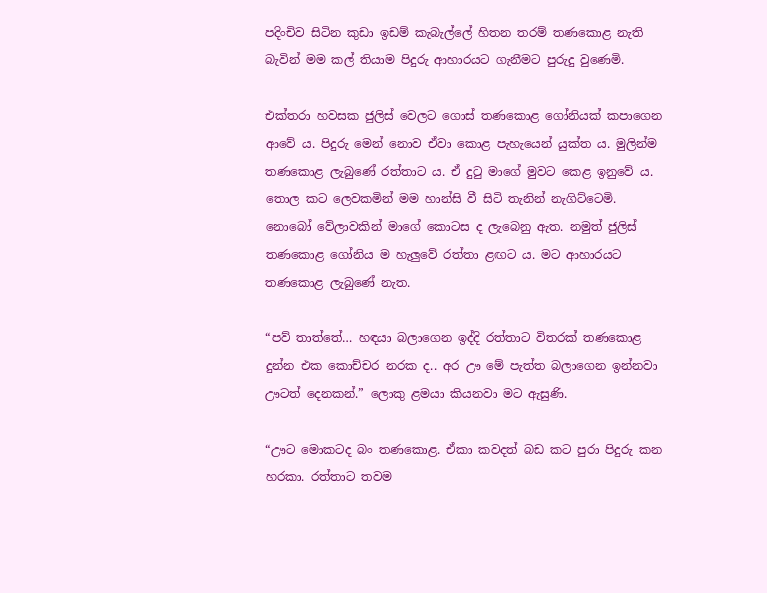පදිංචිව සිටින කුඩා ඉඩම් කැබැල්ලේ හිතන තරම් තණකොළ නැති බැවින් මම කල් තියාම පිදුරු ආහාරයට ගැනීමට පුරුදු වුණෙමි.

එක්තරා හවසක ජුලිස් වෙලට ගොස් තණකොළ ගෝනියක් කපාගෙන ආවේ ය. පිදුරු මෙන් නොව ඒවා කොළ පැහැයෙන් යුක්ත ය. මුලින්ම තණකොළ ලැබුණේ රත්තාට ය. ඒ දුටු මාගේ මුවට කෙළ ඉනුවේ ය. තොල කට ලෙවකමින් මම හාන්සි වී සිටි තැනින් නැගිට්ටෙමි. නොබෝ වේලාවකින් මාගේ කොටස ද ලැබෙනු ඇත. නමුත් ජුලිස් තණකොළ ගෝනිය ම හැලුවේ රත්තා ළඟට ය. මට ආහාරයට තණකොළ ලැබුණේ නැත.

“පව් තාත්තේ… හඳයා බලාගෙන ඉද්දි රත්තාට විතරක් තණකොළ දුන්න එක කොච්චර නරක ද.. අර ඌ මේ පැත්ත බලාගෙන ඉන්නවා ඌටත් දෙනකන්.” ලොකු ළමයා කියනවා මට ඇසුණි.

“ඌට මොකටද බං තණකොළ. ඒකා කවදත් බඩ කට පුරා පිදුරු කන හරකා. රත්තාට තවම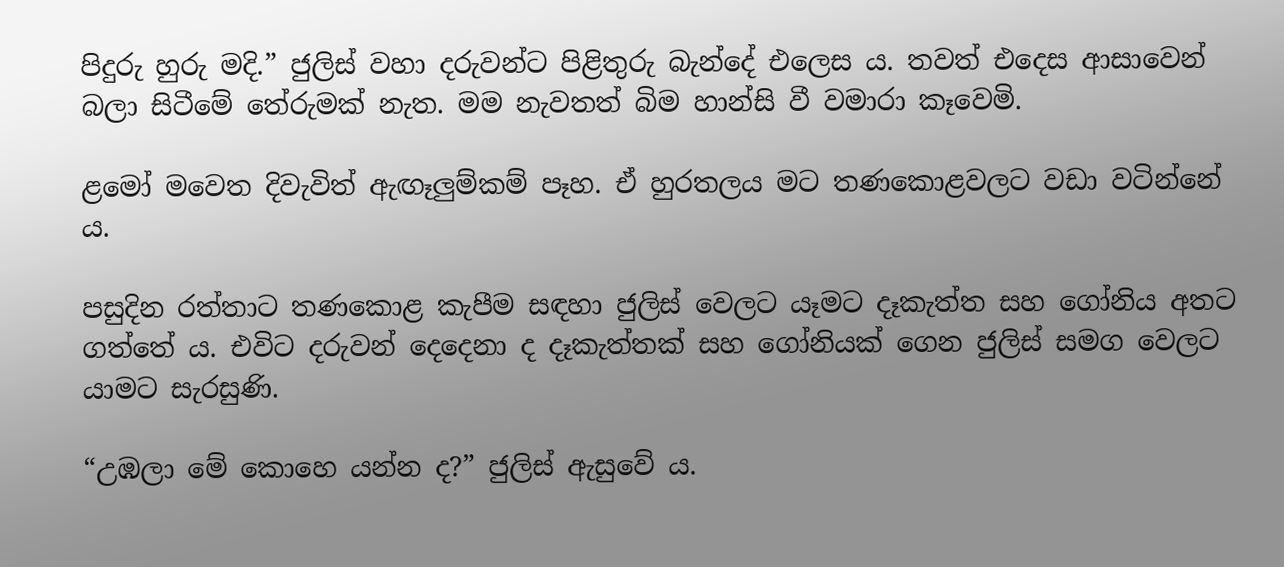පිදුරු හුරු මදි.” ජුලිස් වහා දරුවන්ට පිළිතුරු බැන්දේ එලෙස ය. තවත් එදෙස ආසාවෙන් බලා සිටීමේ තේරුමක් නැත. මම නැවතත් බිම හාන්සි වී වමාරා කෑවෙමි.

ළමෝ මවෙත දිවැවිත් ඇඟෑලුම්කම් පෑහ. ඒ හුරතලය මට තණකොළවලට වඩා වටින්නේ ය.

පසුදින රත්තාට තණකොළ කැපීම සඳහා ජුලිස් වෙලට යෑමට දෑකැත්ත සහ ගෝනිය අතට ගත්තේ ය. එවිට දරුවන් දෙදෙනා ද දෑකැත්තක් සහ ගෝනියක් ගෙන ජුලිස් සමග වෙලට යාමට සැරසුණි.

“උඹලා මේ කොහෙ යන්න ද?” ජුලිස් ඇසුවේ ය.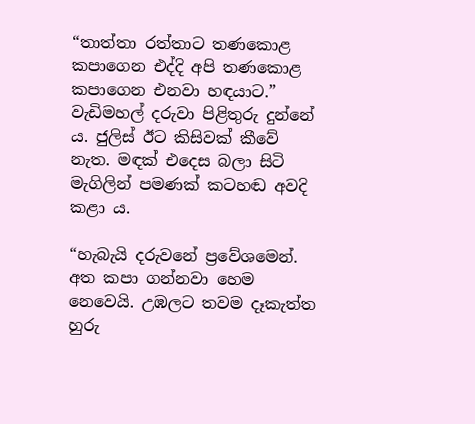“තාත්තා රත්තාට තණකොළ කපාගෙන එද්දි අපි තණකොළ කපාගෙන එනවා හඳයාට.” වැඩිමහල් දරුවා පිළිතුරු දුන්නේ ය. ජුලිස් ඊට කිසිවක් කීවේ නැත. මඳක් එදෙස බලා සිටි මැගිලින් පමණක් කටහඬ අවදි කළා ය.

“හැබැයි දරුවනේ ප්‍රවේශමෙන්. අත කපා ගන්නවා හෙම නෙවෙයි. උඹලට තවම දෑකැත්ත හුරු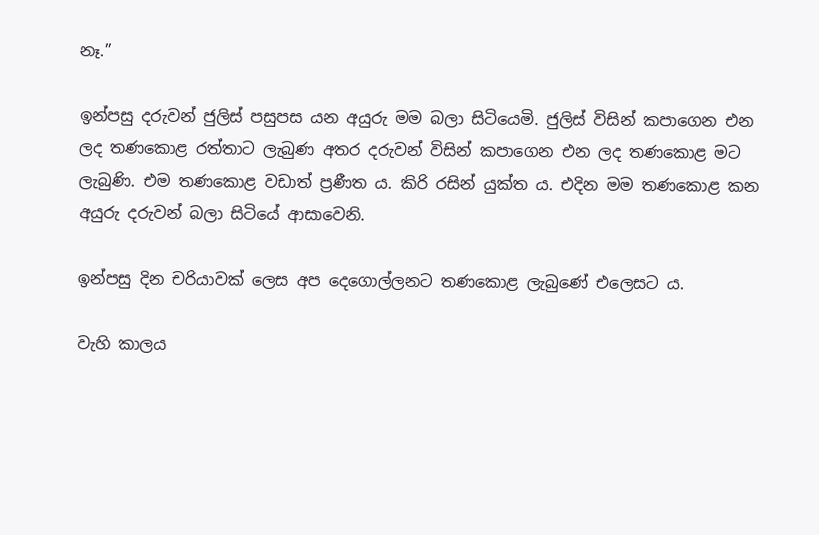නෑ.”

ඉන්පසු දරුවන් ජුලිස් පසුපස යන අයුරු මම බලා සිටියෙමි. ජුලිස් විසින් කපාගෙන එන ලද තණකොළ රත්තාට ලැබුණ අතර දරුවන් විසින් කපාගෙන එන ලද තණකොළ මට ලැබුණි. එම තණකොළ වඩාත් ප්‍රණීත ය. කිරි රසින් යුක්ත ය. එදින මම තණකොළ කන අයුරු දරුවන් බලා සිටියේ ආසාවෙනි.

ඉන්පසු දින චරියාවක් ලෙස අප දෙගොල්ලනට තණකොළ ලැබුණේ එලෙසට ය.

වැහි කාලය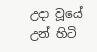උදා වූයේ උන් හිටි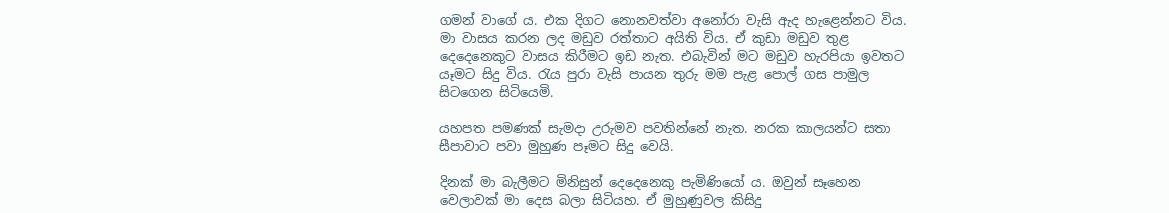ගමන් වාගේ ය. එක දිගට නොනවත්වා අනෝරා වැසි ඇද හැළෙන්නට විය. මා වාසය කරන ලද මඩුව රත්තාට අයිති විය. ඒ කුඩා මඩුව තුළ දෙදෙනෙකුට වාසය කිරීමට ඉඩ නැත. එබැවින් මට මඩුව හැරපියා ඉවතට යෑමට සිදු විය. රැය පුරා වැසි පායන තුරු මම පැළ පොල් ගස පාමුල සිටගෙන සිටියෙමි.

යහපත පමණක් සැමදා උරුමව පවතින්නේ නැත. නරක කාලයන්ට සතා සීපාවාට පවා මුහුණ පෑමට සිදු වෙයි.

දිනක් මා බැලීමට මිනිසුන් දෙදෙනෙකු පැමිණියෝ ය. ඔවුන් සෑහෙන වෙලාවක් මා දෙස බලා සිටියහ. ඒ මුහුණුවල කිසිදු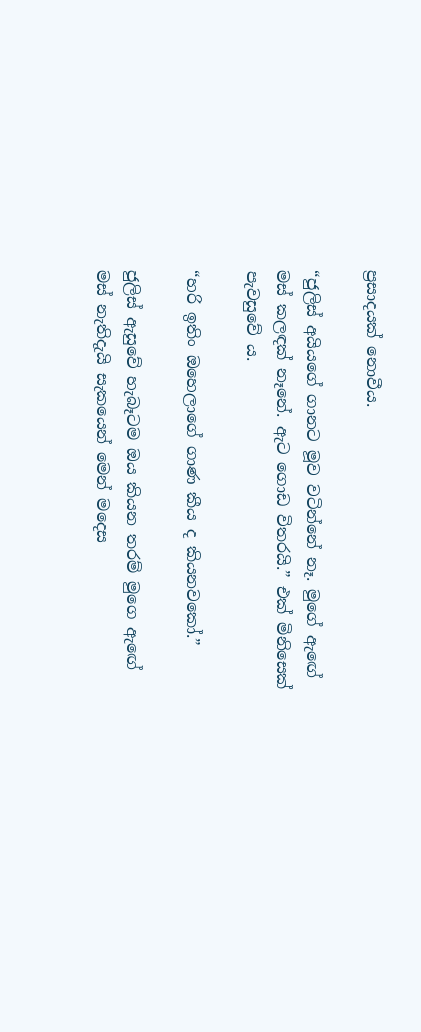ප්‍රසාදයක් නොවීය.

“ජුලිස් අයියගේ ගානට මූව වටින්නේ නෑ. මුගේ ඇඟේ මස් කලඳක් නෑනේ. ඇට ගොඩ විතරයි.” එක් මිනිසෙක් පැවසුවේ ය.

“හරි ඉතිං ඔහෙලාගේ ගාණ කීය ද කියනවකෝ.”

ජුලිස් ඇසුවේ හැබෑටම ඔය කියන තරම් මුගෙ ඇඟේ මස් නැතිදැයි සැකයෙන් මෙන් මදෙස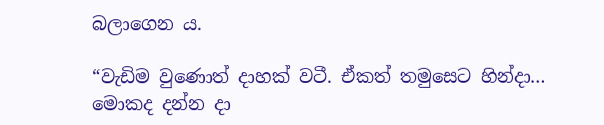බලාගෙන ය.

“වැඩිම වුණොත් දාහක් වටී. ඒකත් තමුසෙට හින්දා… මොකද දන්න දා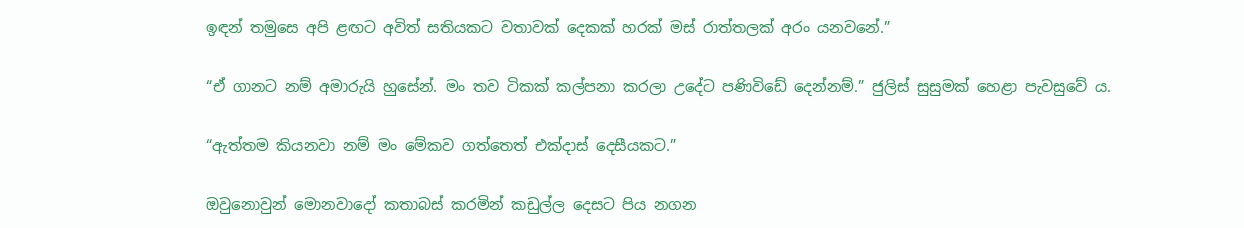ඉඳන් තමුසෙ අපි ළඟට අවිත් සතියකට වතාවක් දෙකක් හරක් මස් රාත්තලක් අරං යනවනේ.”

“ඒ ගානට නම් අමාරුයි හුසේන්. මං තව ටිකක් කල්පනා කරලා උදේට පණිවිඩේ දෙන්නම්.” ජුලිස් සුසුමක් හෙළා පැවසුවේ ය.

“ඇත්තම කියනවා නම් මං මේකව ගත්තෙත් එක්දාස් දෙසීයකට.”

ඔවුනොවුන් මොනවාදෝ කතාබස් කරමින් කඩුල්ල දෙසට පිය නගන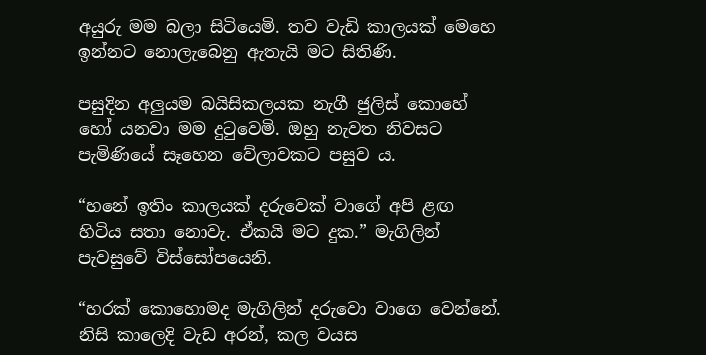අයුරු මම බලා සිටියෙමි. තව වැඩි කාලයක් මෙහෙ ඉන්නට නොලැබෙනු ඇතැයි මට සිතිණි.

පසුදින අලුයම බයිසිකලයක නැගී ජුලිස් කොහේ හෝ යනවා මම දුටුවෙමි. ඔහු නැවත නිවසට පැමිණියේ සෑහෙන වේලාවකට පසුව ය.

“හනේ ඉතිං කාලයක් දරුවෙක් වාගේ අපි ළඟ හිටිය සතා නොවැ. ඒකයි මට දුක.” මැගිලින් පැවසුවේ විස්සෝපයෙනි.

“හරක් කොහොමද මැගිලින් දරුවො වාගෙ වෙන්නේ. නිසි කාලෙදි වැඩ අරන්, කල වයස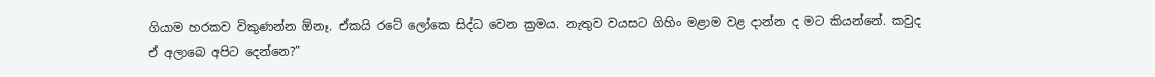ගියාම හරකව විකුණන්න ඕනෑ. ඒකයි රටේ ලෝකෙ සිද්ධ වෙන ක්‍රමය. නැතුව වයසට ගිහිං මළාම වළ දාන්න ද මට කියන්නේ. කවුද ඒ අලාබෙ අපිට දෙන්නෙ?”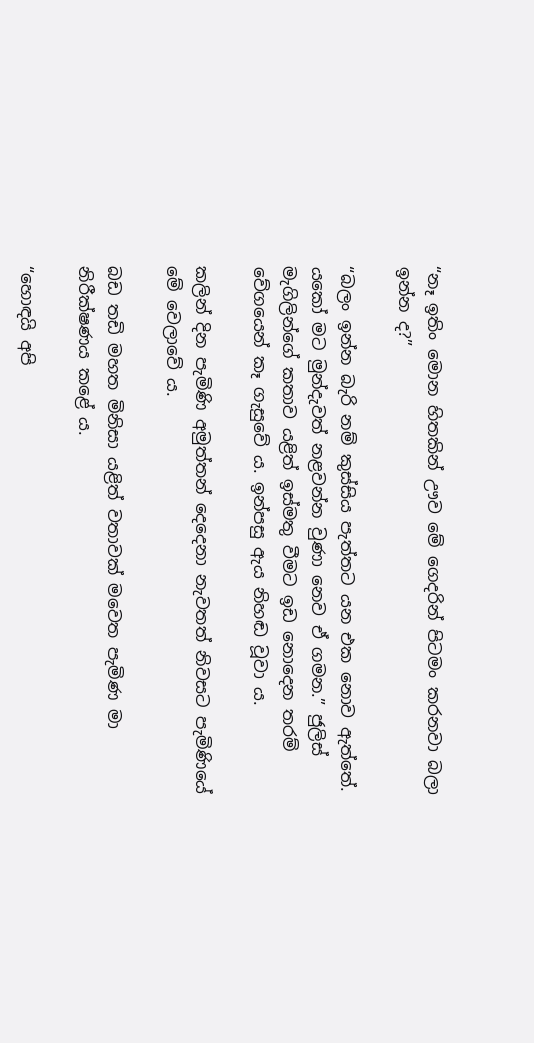“නෑ ඉතිං මොන හිතකින් ඌව මේ ගෙදරින් පිටමං කරනවා බලා ඉන්න ද?”

“බලං ඉන්න බැරි නම් කුස්සිය පැත්තට යන එක නොව ඇත්තේ. යකෝ මට මුන්දැවත් නළවන්න වුණා නෙව ඒ ගමන.” ජුලිස් මැගිලින්ගේ කතාව යළිත් ඉස්මතු වීමට ඉඩ නොදෙන තරම් වේගයෙන් කෑ ගැසුවේ ය. ඉන්පසු ඇය නිහඬ වූවා ය.

කලින් දින පැමිණි අමුත්තන් දෙදෙනා නැවතත් නිවසට පැමිණියේ මේ වෙලාවේ ය.

බඩ තඩි මහත මිනිසා යළිත් වතාවක් මවෙත පැමිණ මා නිරීක්ෂණය කළේ ය.

“හොඳයි අපි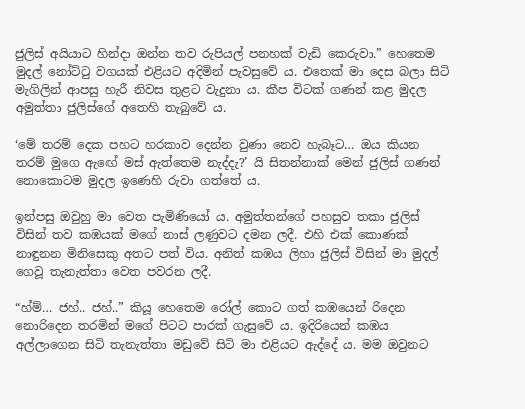ජුලිස් අයියාට හින්දා ඔන්න තව රුපියල් පනහක් වැඩි කෙරුවා.” හෙතෙම මුදල් නෝට්ටු වගයක් එළියට අදිමින් පැවසුවේ ය. එතෙක් මා දෙස බලා සිටි මැගිලින් ආපසු හැරී නිවස තුළට වැදුනා ය. කීප විටක් ගණන් කළ මුදල අමුත්තා ජුලිස්ගේ අතෙහි තැබුවේ ය.

‘මේ තරම් දෙක පහට හරකාව දෙන්න වුණා නෙව හැබෑට… ඔය කියන තරම් මුගෙ ඇඟේ මස් ඇත්තෙම නැද්දැ?’ යි සිතන්නාක් මෙන් ජුලිස් ගණන් නොකොටම මුදල ඉණෙහි රුවා ගත්තේ ය.

ඉන්පසු ඔවුහු මා වෙත පැමිණියෝ ය. අමුත්තන්ගේ පහසුව තකා ජුලිස් විසින් තව කඹයක් මගේ නාස් ලණුවට දමන ලදී. එහි එක් කොණක් නාඳුනන මිනිසෙකු අතට පත් විය. අනිත් කඹය ලිහා ජුලිස් විසින් මා මුදල් ගෙවූ තැනැත්තා වෙත පවරන ලදී.

“හ්ම්… ජහ්.. ජහ්..” කියූ හෙතෙම රෝල් කොට ගත් කඹයෙන් රිදෙන නොරිදෙන තරමින් මගේ පිටට පාරක් ගැසුවේ ය. ඉදිරියෙන් කඹය අල්ලාගෙන සිටි තැනැත්තා මඩුවේ සිටි මා එළියට ඇද්දේ ය. මම ඔවුනට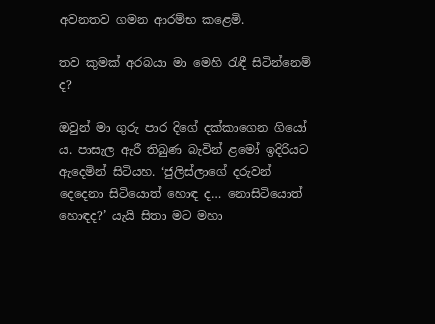අවනතව ගමන ආරම්භ කළෙමි.

තව කුමක් අරබයා මා මෙහි රැඳී සිටින්නෙම් ද?

ඔවුන් මා ගුරු පාර දිගේ දක්කාගෙන ගියෝ ය. පාසැල ඇරී තිබුණ බැවින් ළමෝ ඉදිරියට ඇදෙමින් සිටියහ. ‘ජුලිස්ලාගේ දරුවන් දෙදෙනා සිටියොත් හොඳ ද… නොසිටියොත් හොඳද?’ යැයි සිතා මට මහා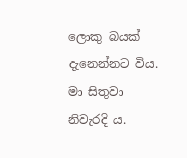ලොකු බයක් දැනෙන්නට විය. මා සිතුවා නිවැරදි ය.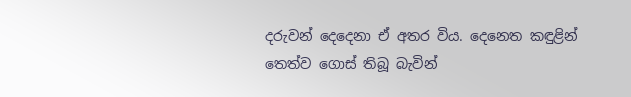දරුවන් දෙදෙනා ඒ අතර විය. දෙනෙත කඳුළින් තෙත්ව ගොස් තිබූ බැවින්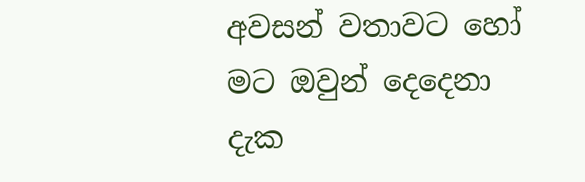අවසන් වතාවට හෝ මට ඔවුන් දෙදෙනා දැක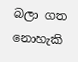බලා ගත නොහැකි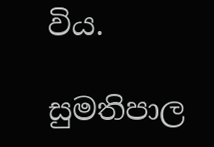විය.

සුමතිපාල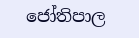ජෝතිපාල